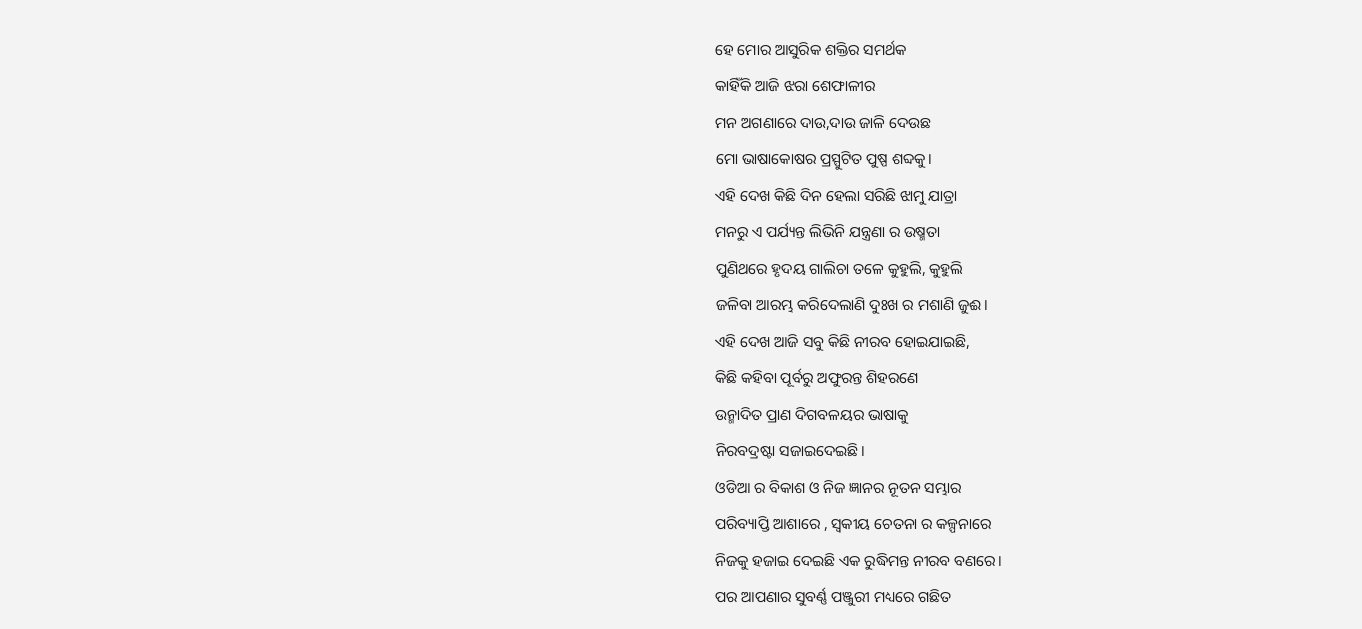ହେ ମୋର ଆସୁରିକ ଶକ୍ତିର ସମର୍ଥକ
କାହିଁକି ଆଜି ଝରା ଶେଫାଳୀର
ମନ ଅଗଣାରେ ଦାଉ,ଦାଉ ଜାଳି ଦେଉଛ
ମୋ ଭାଷାକୋଷର ପ୍ରସ୍ପୁଟିତ ପୁଷ୍ପ ଶବ୍ଦକୁ।
ଏହି ଦେଖ କିଛି ଦିନ ହେଲା ସରିଛି ଝାମୁ ଯାତ୍ରା
ମନରୁ ଏ ପର୍ଯ୍ୟନ୍ତ ଲିଭିନି ଯନ୍ତ୍ରଣା ର ଉଷ୍ମତା
ପୁଣିଥରେ ହୃଦୟ ଗାଲିଚା ତଳେ କୁହୁଲି, କୁହୁଲି
ଜଳିବା ଆରମ୍ଭ କରିଦେଲାଣି ଦୁଃଖ ର ମଶାଣି ଜୁଈ।
ଏହି ଦେଖ ଆଜି ସବୁ କିଛି ନୀରବ ହୋଇଯାଇଛି,
କିଛି କହିବା ପୂର୍ବରୁ ଅଫୁରନ୍ତ ଶିହରଣେ
ଉନ୍ମାଦିତ ପ୍ରାଣ ଦିଗବଳୟର ଭାଷାକୁ
ନିରବଦ୍ରଷ୍ଟା ସଜାଇଦେଇଛି।
ଓଡିଆ ର ବିକାଶ ଓ ନିଜ ଜ୍ଞାନର ନୂତନ ସମ୍ଭାର
ପରିବ୍ୟାପ୍ତି ଆଶାରେ , ସ୍ଵକୀୟ ଚେତନା ର କଳ୍ପନାରେ
ନିଜକୁ ହଜାଇ ଦେଇଛି ଏକ ରୁଦ୍ଧିମନ୍ତ ନୀରବ ବଣରେ।
ପର ଆପଣାର ସୁବର୍ଣ୍ଣ ପଞ୍ଜୁରୀ ମଧ୍ୟରେ ଗଛିତ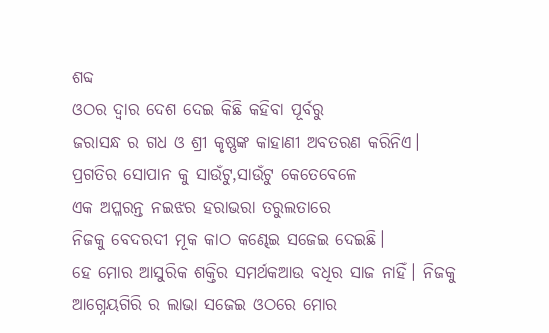ଶବ୍ଦ
ଓଠର ଦ୍ଵାର ଦେଶ ଦେଇ କିଛି କହିବା ପୂର୍ବରୁ
ଜରାସନ୍ଧ ର ଗଧ ଓ ଶ୍ରୀ କୃଷ୍ଣଙ୍କ କାହାଣୀ ଅବତରଣ କରିନିଏ।
ପ୍ରଗତିର ସୋପାନ କୁ ସାଉଁଟୁ,ସାଉଁଟୁ କେତେବେଳେ
ଏକ ଅପ୍ଳରନ୍ତ ନଇଝର ହରାଭରା ତରୁଲତାରେ
ନିଜକୁ ବେଦରଦୀ ମୂକ କାଠ କଣ୍ଢେଇ ସଜେଇ ଦେଇଛି।
ହେ ମୋର ଆସୁରିକ ଶକ୍ତିର ସମର୍ଥକଆଉ ବଧିର ସାଜ ନାହିଁ। ନିଜକୁ ଆଗ୍ନେୟଗିରି ର ଲାଭା ସଜେଇ ଓଠରେ ମୋର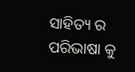ସାହିତ୍ୟ ର ପରିଭାଷା କୁ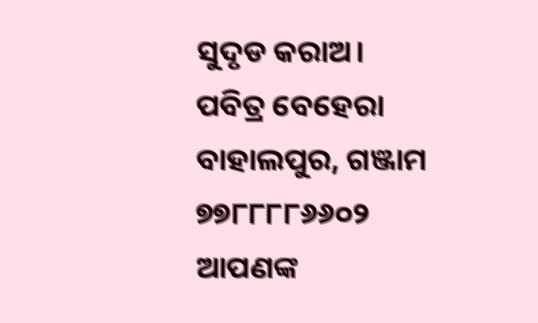ସୁଦୃଡ କରାଅ।
ପବିତ୍ର ବେହେରା
ବାହାଲପୁର, ଗଞ୍ଜାମ
୭୭୮୮୮୮୬୬୦୨
ଆପଣଙ୍କ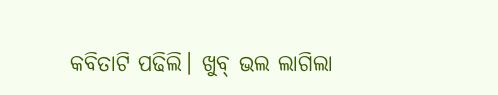କବିତାଟି ପଢିଲି। ଖୁବ୍ ଭଲ ଲାଗିଲା